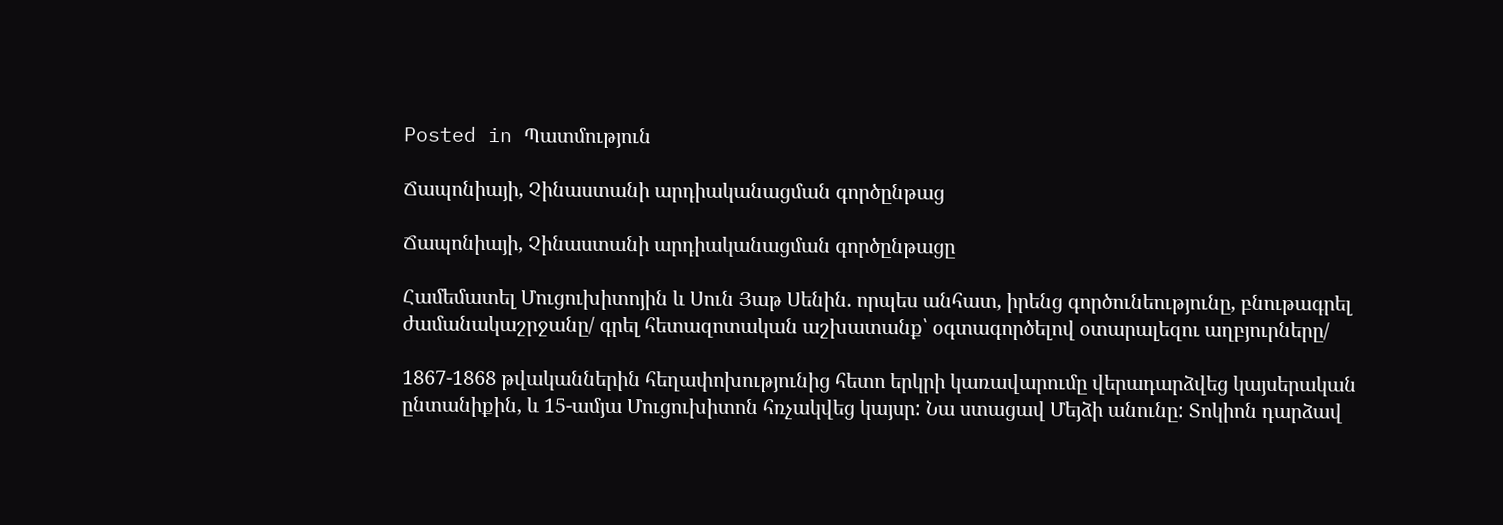Posted in Պատմություն

Ճապոնիայի, Չինաստանի արդիականացման գործընթաց

Ճապոնիայի, Չինաստանի արդիականացման գործընթացը

Համեմատել Մուցուխիտոյին և Սուն Յաթ Սենին. որպես անհատ, իրենց գործունեությունը, բնութագրել ժամանակաշրջանը/ գրել հետազոտական աշխատանք՝ օգտագործելով օտարալեզու աղբյուրները/

1867-1868 թվականներին հեղափոխությունից հետո երկրի կառավարումը վերադարձվեց կայսերական ընտանիքին, և 15-ամյա Մուցուխիտոն հռչակվեց կայսր: Նա ստացավ Մեյձի անունը: Տոկիոն դարձավ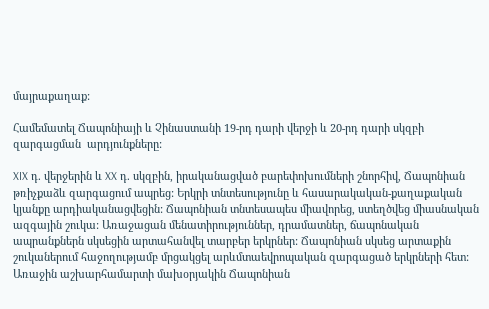մայրաքաղաք:

Համեմատել Ճապոնիայի և Չինաստանի 19-րդ դարի վերջի և 20-րդ դարի սկզբի զարգացման  արդյունքները:

XIX դ. վերջերին և XX դ. սկզբին, իրականացված բարեփոխումների շնորհիվ, Ճապոնիան թռիչքաձև զարգացում ապրեց: Երկրի տնտեսությունը և հասարակական-քաղաքական կյանքը արդիականացվեցին: Ճապոնիան տնտեսապես միավորեց, ստեղծվեց միասնական ազգային շուկա: Առաջացան մենատիրություններ, դրամատներ, ճապոնական ապրանքներն սկսեցին արտահանվել տարբեր երկրներ: Ճապոնիան սկսեց արտաքին շուկաներում հաջողությամբ մրցակցել արևմտաեվրոպական զարգացած երկրների հետ: Առաջին աշխարհամարտի մախօրյակին Ճապոնիան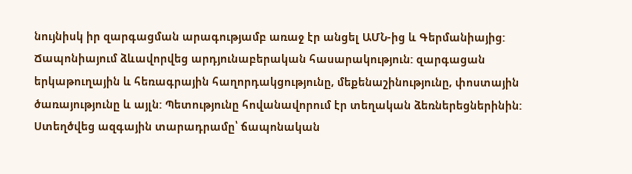նույնիսկ իր զարգացման արագությամբ առաջ էր անցել ԱՄՆ-ից և Գերմանիայից: Ճապոնիայում ձևավորվեց արդյունաբերական հասարակություն: զարգացան երկաթուղային և հեռագրային հաղորդակցությունը, մեքենաշինությունը, փոստային ծառայությունը և այլն: Պետությունը հովանավորում էր տեղական ձեռներեցներինին: Ստեղծվեց ազգային տարադրամը՝ ճապոնական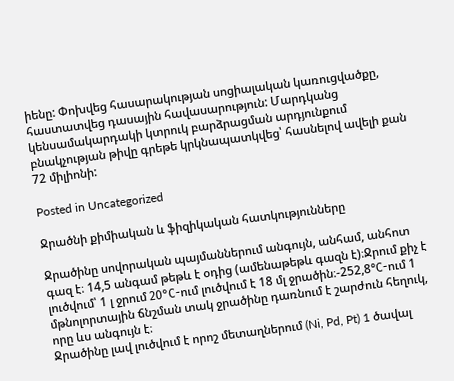իենը: Փոխվեց հասարակության սոցիալական կառուցվածքը, հաստատվեց դասային հավասարություն: Մարդկանց կենսամակարդակի կտրուկ բարձրացման արդյունքում բնակչության թիվը գրեթե կրկնապատկվեց՝ հասնելով ավելի քան 72 միլիոնի:

Posted in Uncategorized

Ջրածնի քիմիական և ֆիզիկական հատկությունները

Ջրածինը սովորական պայմաններում անգույն, անհամ, անհոտ գազ է։ 14,5 անգամ թեթև է օդից (ամենաթեթև գազն է)։Ջրում քիչ է լուծվում՝ 1 լ ջրում 20°С-ում լուծվում է 18 մլ ջրածին։-252,8°С-ում 1 մթնոլորտային ճնշման տակ ջրածինը դառնում է շարժուն հեղուկ, որը ևս անգույն է։
Ջրածինը լավ լուծվում է որոշ մետաղներում (Ni, Pd, Pt) 1 ծավալ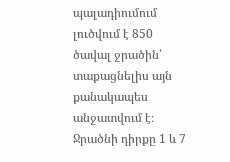պալադիումում լուծվում է 850 ծավալ ջրածին՝ տաքացնելիս այն քանակապես անջատվում է։ Ջրածնի դիրքը 1 և 7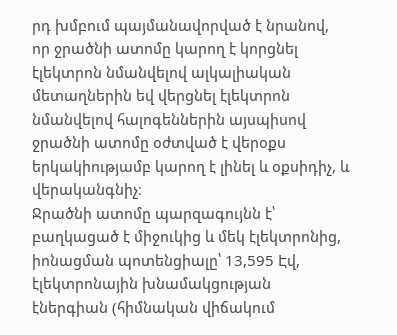րդ խմբում պայմանավորված է նրանով, որ ջրածնի ատոմը կարող է կորցնել էլեկտրոն նմանվելով ալկալիական մետաղներին եվ վերցնել էլեկտրոն նմանվելով հալոգեններին այսպիսով ջրածնի ատոմը օժտված է վերօքս երկակիությամբ կարող է լինել և օքսիդիչ, և վերականգնիչ։
Ջրածնի ատոմը պարզագույնն է՝ բաղկացած է միջուկից և մեկ էլեկտրոնից, իոնացման պոտենցիալը՝ 13,595 Էվ, էլեկտրոնային խնամակցության էներգիան (հիմնական վիճակում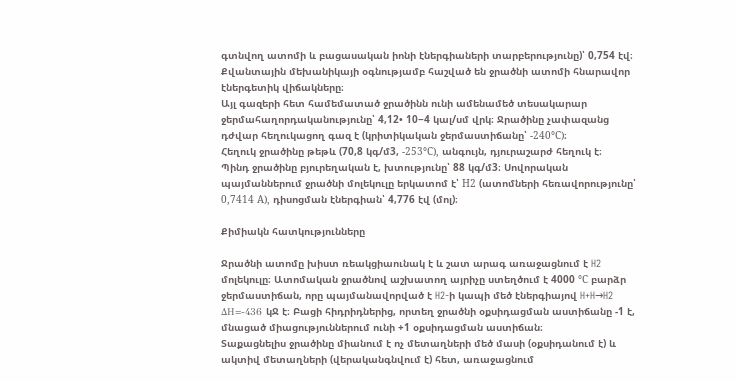գտնվող ատոմի և բացասական իոնի էներգիաների տարբերությունը)՝ 0,754 էվ։ Քվանտային մեխանիկայի օգնությամբ հաշված են ջրածնի ատոմի հնարավոր էներգետիկ վիճակները։
Այլ գազերի հետ համեմատած ջրածինն ունի ամենամեծ տեսակարար ջերմահաղորդականությունը՝ 4,12• 10−4 կալ/սմ վրկ։ Ջրածինը չափազանց դժվար հեղուկացող գազ է (կրիտիկական ջերմաստիճանը՝ -240°С)։
Հեղուկ ջրածինը թեթև (70,8 կգ/մ3, -253°С), անգույն, դյուրաշարժ հեղուկ է։
Պինդ ջրածինը բյուրեղական է, խտությունը՝ 88 կգ/մ3։ Սովորական պայմաններում ջրածնի մոլեկուլը երկատոմ է՝ Н2 (ատոմների հեռավորությունը՝ 0,7414 А), դիսոցման էներգիան՝ 4,776 էվ (մոլ)։

Քիմիակն հատկությունները

Ջրածնի ատոմը խիստ ռեակցիաունակ է և շատ արագ առաջացնում է H2 մոլեկուլը։ Ատոմական ջրածնով աշխատող այրիչը ստեղծում է 4000 °С բարձր ջերմաստիճան, որը պայմանավորված է H2-ի կապի մեծ էներգիայով H+H→H2 ΔH=-436 կՋ է։ Բացի հիդրիդներից, որտեղ ջրածնի օքսիդացման աստիճանը -1 է, մնացած միացություններում ունի +1 օքսիդացման աստիճան։
Տաքացնելիս ջրածինը միանում է ոչ մետաղների մեծ մասի (օքսիդանում է) և ակտիվ մետաղների (վերականգնվում է) հետ, առաջացնում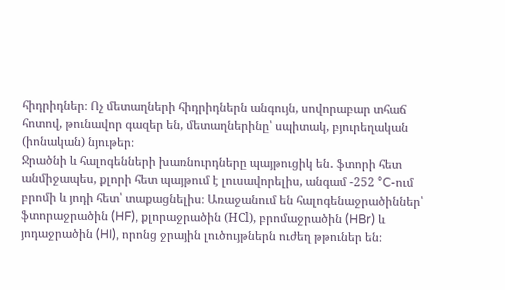հիդրիդներ։ Ոչ մետաղների հիդրիդներն անգույն, սովորաբար տհաճ հոտով, թունավոր գազեր են, մետաղներինը՝ սպիտակ, բյուրեղական (իոնական) նյութեր։
Ջրածնի և հալոգենների խառնուրդները պայթուցիկ են․ ֆտորի հետ անմիջապես, քլորի հետ պայթում է լուսավորելիս, անգամ -252 °C-ում բրոմի և յոդի հետ՝ տաքացնելիս։ Առաջանում են հալոգենաջրածիններ՝ ֆտորաջրածին (HF), քլորաջրածին (НСl), բրոմաջրածին (HBr) և յոդաջրածին (HI), որոնց ջրային լուծույթներն ուժեղ թթուներ են։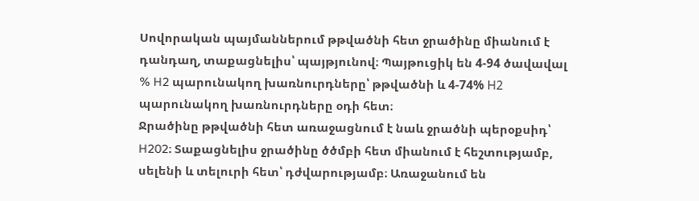Սովորական պայմաններում թթվածնի հետ ջրածինը միանում է դանդաղ, տաքացնելիս՝ պայթյունով։ Պայթուցիկ են 4-94 ծավավալ % H2 պարունակող խառնուրդները՝ թթվածնի և 4-74% Н2 պարունակող խառնուրդները օդի հետ։
Ջրածինը թթվածնի հետ առաջացնում է նաև ջրածնի պերօքսիդ՝ H202։ Տաքացնելիս ջրածինը ծծմբի հետ միանում է հեշտությամբ, սելենի և տելուրի հետ՝ դժվարությամբ։ Առաջանում են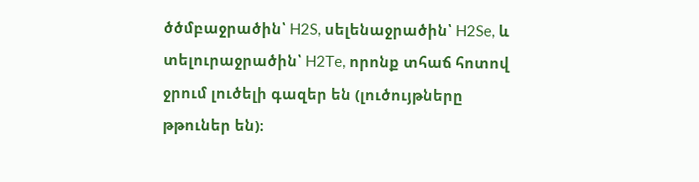ծծմբաջրածին՝ H2S, սելենաջրածին՝ H2Se, և տելուրաջրածին՝ H2Te, որոնք տհաճ հոտով ջրում լուծելի գազեր են (լուծույթները թթուներ են)։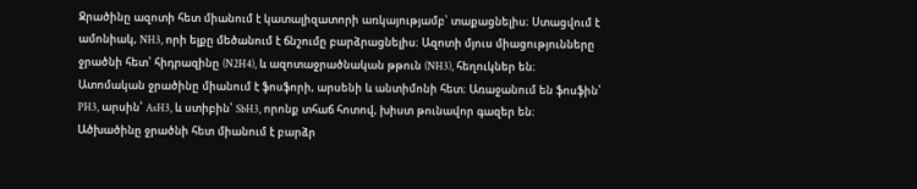Ջրածինը ազոտի հետ միանում է կատալիզատորի առկայությամբ՝ տաքացնելիս։ Ստացվում է ամոնիակ, NH3, որի ելքը մեծանում է ճնշումը բարձրացնելիս։ Ազոտի մյուս միացությունները ջրածնի հետ՝ հիդրազինը (N2H4), և ազոտաջրածնական թթուն (NH3), հեղուկներ են։
Ատոմական ջրածինը միանում է ֆոսֆորի, արսենի և անտիմոնի հետ։ Առաջանում են ֆոսֆին՝ PH3, արսին՝ AsH3, և ստիբին՝ SbH3, որոնք տհաճ հոտով, խիստ թունավոր գազեր են։
Ածխածինը ջրածնի հետ միանում է բարձր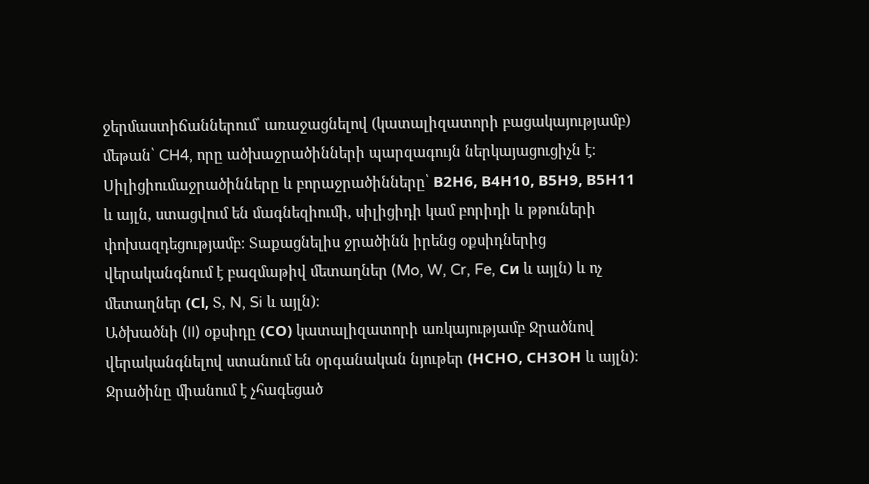ջերմաստիճաններում՝ առաջացնելով (կատալիզատորի բացակայությամբ) մեթան՝ CH4, որը ածխաջրածինների պարզագույն ներկայացուցիչն է։ Սիլիցիումաջրածինները և բորաջրածինները՝ В2Н6, В4Н10, В5Н9, В5Н11 և այլն, ստացվում են մագնեզիումի, սիլիցիդի կամ բորիդի և թթուների փոխազդեցությամբ։ Տաքացնելիս ջրածինն իրենց օքսիդներից վերականգնում է բազմաթիվ մետաղներ (Mo, W, Cr, Fe, Си և այլն) և ոչ մետաղներ (Сl, Տ, N, Si և այլն)։
Ածխածնի (II) օքսիդը (СО) կատալիզատորի առկայությամբ Ջրածնով վերականգնելով ստանում են օրգանական նյութեր (НСНО, СН3ОН և այլն)։
Ջրածինը միանում է չհագեցած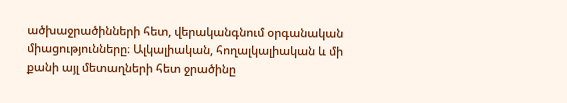ածխաջրածինների հետ, վերականգնում օրգանական միացությունները։ Ալկալիական, հողալկալիական և մի քանի այլ մետաղների հետ ջրածինը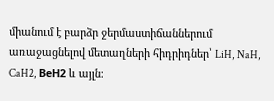միանում է բարձր ջերմաստիճաններում առաջացնելով մետաղների հիդրիդներ՝ LiH, NaH, CaH2, ВеН2 և այլն։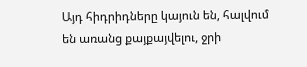Այդ հիդրիդները կայուն են, հալվում են առանց քայքայվելու, ջրի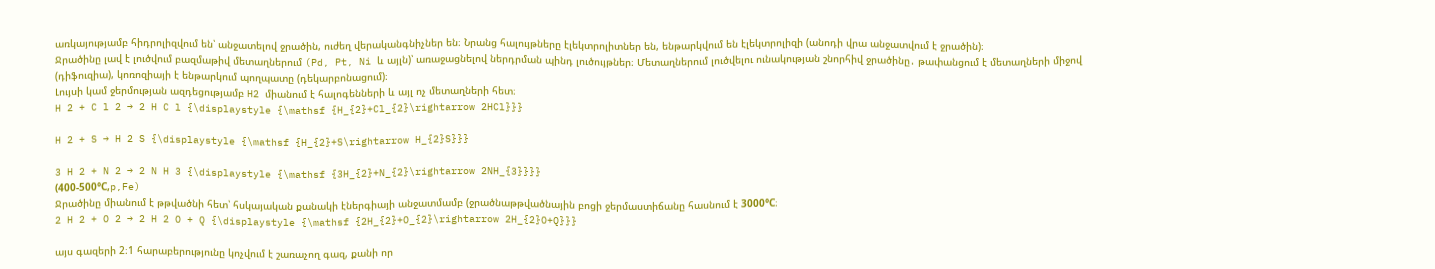առկայությամբ հիդրոլիզվում են՝ անջատելով ջրածին, ուժեղ վերականգնիչներ են։ Նրանց հալույթները էլեկտրոլիտներ են, ենթարկվում են էլեկտրոլիզի (անոդի վրա անջատվում է ջրածին)։
Ջրածինը լավ է լուծվում բազմաթիվ մետաղներում (Pd, Pt, Ni և այլն)՝ առաջացնելով ներդրման պինդ լուծույթներ։ Մետաղներում լուծվելու ունակության շնորհիվ ջրածինը․ թափանցում է մետաղների միջով (դիֆուզիա), կոռոզիայի է ենթարկում պողպատը (դեկարբոնացում)։
Լույսի կամ ջերմության ազդեցությամբ H2 միանում է հալոգենների և այլ ոչ մետաղների հետ։
H 2 + C l 2 → 2 H C l {\displaystyle {\mathsf {H_{2}+Cl_{2}\rightarrow 2HCl}}}

H 2 + S → H 2 S {\displaystyle {\mathsf {H_{2}+S\rightarrow H_{2}S}}}

3 H 2 + N 2 → 2 N H 3 {\displaystyle {\mathsf {3H_{2}+N_{2}\rightarrow 2NH_{3}}}}
(400-500°С,p,Fe)
Ջրածինը միանում է թթվածնի հետ՝ հսկայական քանակի էներգիայի անջատմամբ (ջրածնաթթվածնային բոցի ջերմաստիճանը հասնում է 3000°С։
2 H 2 + O 2 → 2 H 2 O + Q {\displaystyle {\mathsf {2H_{2}+O_{2}\rightarrow 2H_{2}O+Q}}}

այս գազերի 2։1 հարաբերությունը կոչվում է շառաչող գազ, քանի որ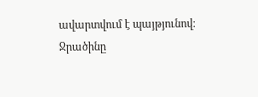ավարտվում է պայթյունով։
Ջրածինը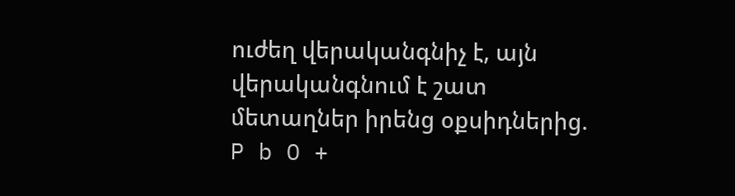ուժեղ վերականգնիչ է, այն վերականգնում է շատ մետաղներ իրենց օքսիդներից.
P b O +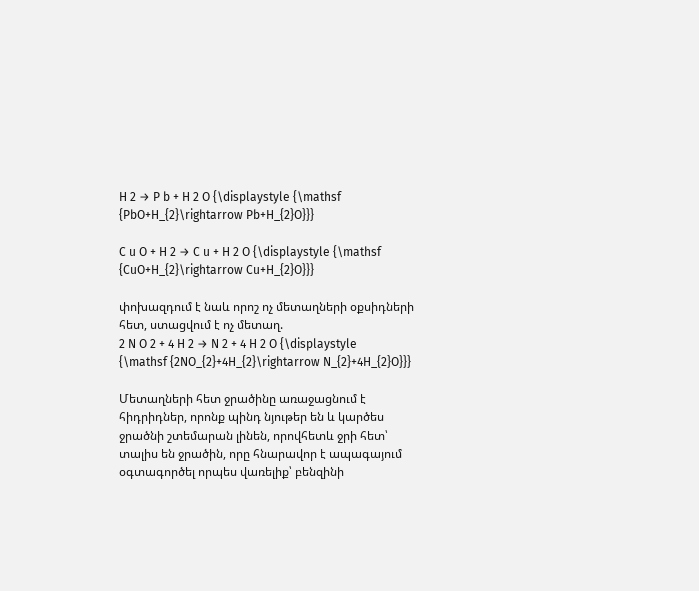H 2 → P b + H 2 O {\displaystyle {\mathsf {PbO+H_{2}\rightarrow Pb+H_{2}O}}}

C u O + H 2 → C u + H 2 O {\displaystyle {\mathsf {CuO+H_{2}\rightarrow Cu+H_{2}O}}}

փոխազդում է նաև որոշ ոչ մետաղների օքսիդների հետ, ստացվում է ոչ մետաղ.
2 N O 2 + 4 H 2 → N 2 + 4 H 2 O {\displaystyle {\mathsf {2NO_{2}+4H_{2}\rightarrow N_{2}+4H_{2}O}}}

Մետաղների հետ ջրածինը առաջացնում է հիդրիդներ, որոնք պինդ նյութեր են և կարծես ջրածնի շտեմարան լինեն, որովհետև ջրի հետ՝ տալիս են ջրածին, որը հնարավոր է ապագայում օգտագործել որպես վառելիք՝ բենզինի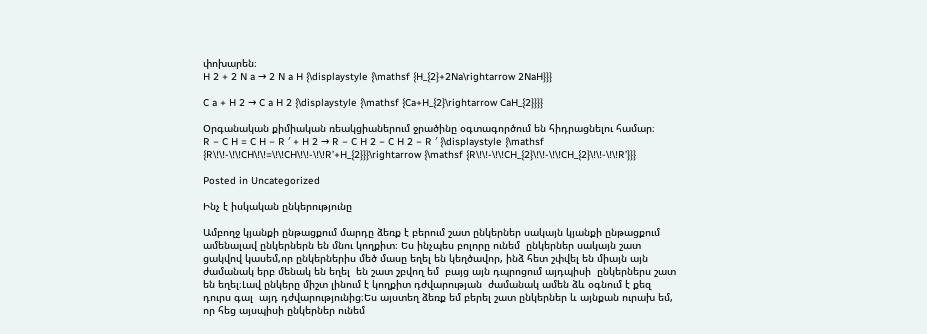փոխարեն։
H 2 + 2 N a → 2 N a H {\displaystyle {\mathsf {H_{2}+2Na\rightarrow 2NaH}}}

C a + H 2 → C a H 2 {\displaystyle {\mathsf {Ca+H_{2}\rightarrow CaH_{2}}}}

Օրգանական քիմիական ռեակցիաներում ջրածինը օգտագործում են հիդրացնելու համար։
R − C H = C H − R ′ + H 2 → R − C H 2 − C H 2 − R ′ {\displaystyle {\mathsf {R\!\!-\!\!CH\!\!=\!\!CH\!\!-\!\!R’+H_{2}}}\rightarrow {\mathsf {R\!\!-\!\!CH_{2}\!\!-\!\!CH_{2}\!\!-\!\!R’}}}

Posted in Uncategorized

Ինչ է իսկական ընկերությունը

Ամբողջ կյանքի ընթացքում մարդը ձեռք է բերում շատ ընկերներ սակայն կյանքի ընթացքում ամենալավ ընկերներն են մնու կողքիտ։ Ես ինչպես բոլորը ունեմ  ընկերներ սակայն շատ ցակվով կասեմ,որ ընկերներիս մեծ մասը եղել են կեղծավոր, ինձ հետ շփվել են միայն այն ժամանակ երբ մենակ են եղել  են շատ շբվող եմ  բայց այն դպրոցում այդպիսի  ընկերներս շատ են եղել։Լավ ընկերը միշտ լինում է կողքիտ դժվարության  ժամանակ ամեն ձև օգնում է քեզ  դուրս գալ  այդ դժվարությունից։Ես այստեղ ձեռք եմ բերել շատ ընկերներ և այնքան ուրախ եմ, որ հեց այսպիսի ընկերներ ունեմ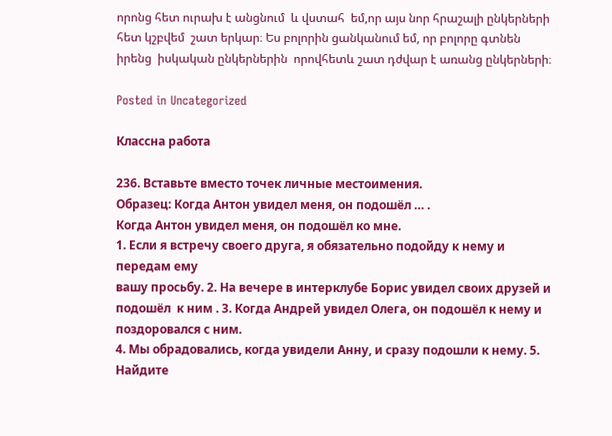որոնց հետ ուրախ է անցնում  և վստահ  եմ,որ այս նոր հրաշալի ընկերների հետ կշբվեմ  շատ երկար։ Ես բոլորին ցանկանում եմ, որ բոլորը գտնեն իրենց  իսկական ընկերներին  որովհետև շատ դժվար է առանց ընկերների։

Posted in Uncategorized

Классна работа

236. Вставьте вместо точек личные местоимения.
Образец: Когда Антон увидел меня, он подошёл … .
Когда Антон увидел меня, он подошёл ко мне.
1. Если я встречу своего друга, я обязательно подойду к нему и передам ему
вашу просьбу. 2. На вечере в интерклубе Борис увидел своих друзей и подошёл  к ним . 3. Когда Андрей увидел Олега, он подошёл к нему и поздоровался с ним.
4. Мы обрадовались, когда увидели Анну, и сразу подошли к нему. 5. Найдите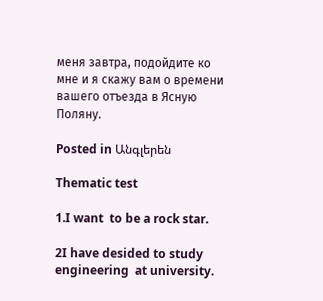меня завтра, подойдите ко мне и я скажу вам о времени вашего отъезда в Ясную
Поляну.

Posted in Անգլերեն

Thematic test

1.I want  to be a rock star.

2I have desided to study  engineering  at university.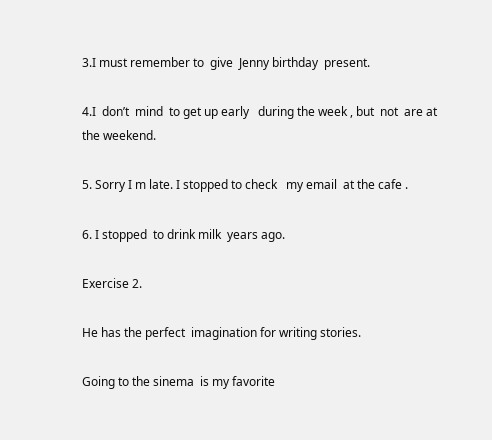3.I must remember to  give  Jenny birthday  present.

4.I  don’t  mind  to get up early   during the week , but  not  are at the weekend.

5. Sorry I m late. I stopped to check   my email  at the cafe .

6. I stopped  to drink milk  years ago.

Exercise 2.

He has the perfect  imagination for writing stories.

Going to the sinema  is my favorite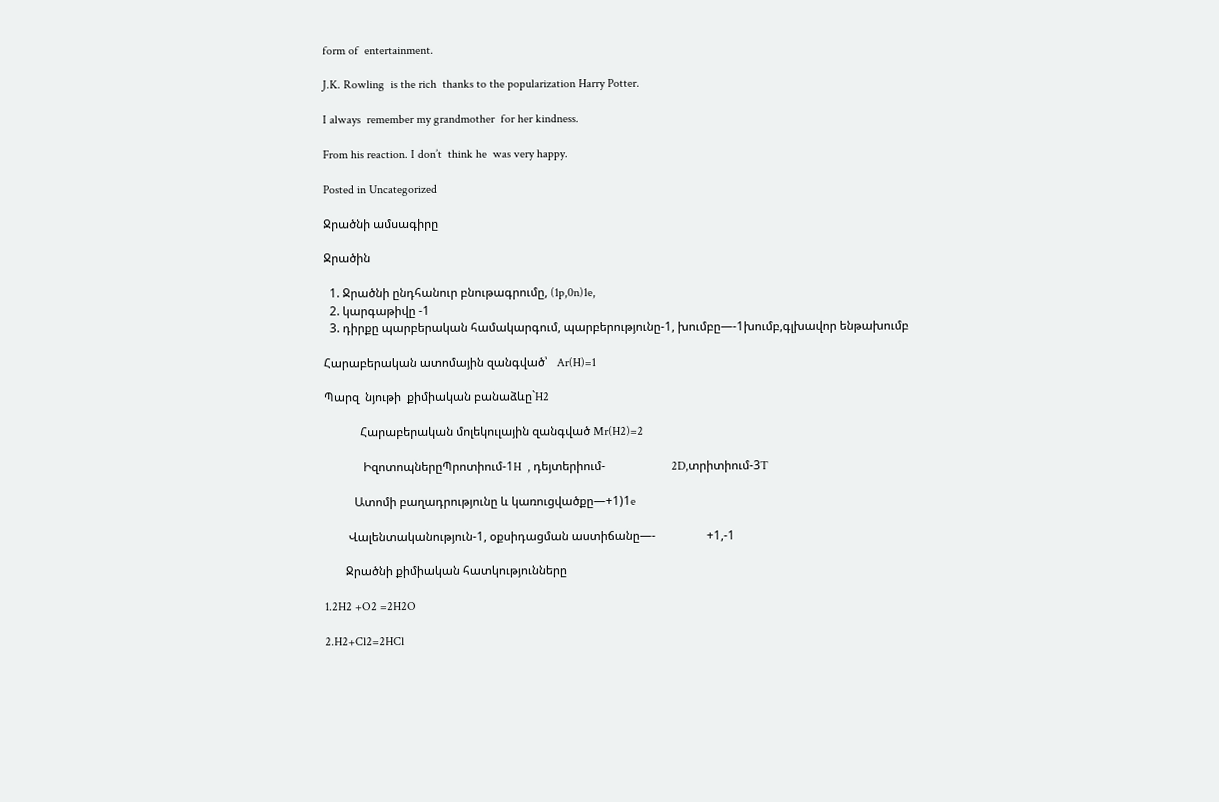form of  entertainment.

J.K. Rowling  is the rich  thanks to the popularization Harry Potter.

I always  remember my grandmother  for her kindness.

From his reaction. I don’t  think he  was very happy.

Posted in Uncategorized

Ջրածնի ամսագիրը

Ջրածին

  1. Ջրածնի ընդհանուր բնութագրումը, (1p,0n)1e,
  2. կարգաթիվը -1
  3. դիրքը պարբերական համակարգում, պարբերությունը-1, խումբը—-1խումբ,գլխավոր ենթախումբ

Հարաբերական ատոմային զանգված՝   Ar(H)=1

Պարզ  նյութի  քիմիական բանաձևը`H2

            Հարաբերական մոլեկուլային զանգված Mr(H2)=2

             ԻզոտոպներըՊրոտիում-1H  , դեյտերիում-                      2D,տրիտիում-3T

          Ատոմի բաղադրությունը և կառուցվածքը—+1)1e

        Վալենտականություն-1, օքսիդացման աստիճանը—-                 +1,-1

       Ջրածնի քիմիական հատկությունները

1.2H2 +O2 =2H2O

2.H2+Cl2=2HCl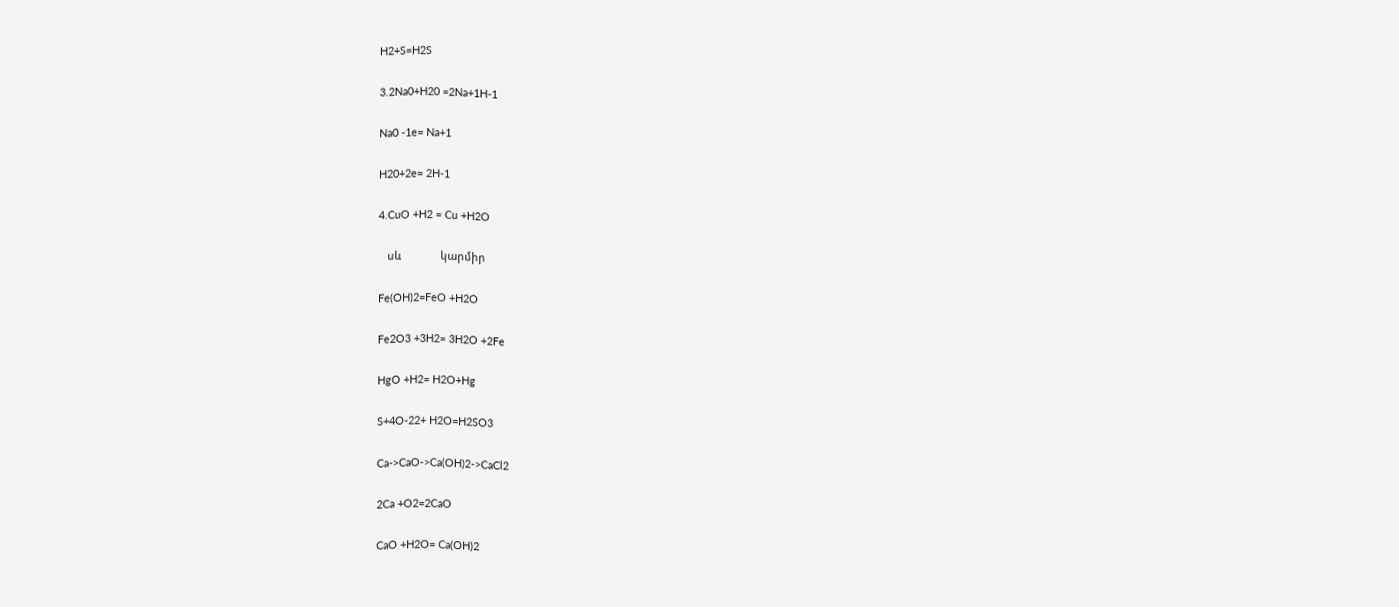H2+S=H2S

3.2Na0+H20 =2Na+1H-1

Na0 -1e= Na+1

H20+2e= 2H-1

4.CuO +H2 = Cu +H2O

   սև             կարմիր

Fe(OH)2=FeO +H2O

Fe2O3 +3H2= 3H2O +2Fe

HgO +H2= H2O+Hg

S+4O-22+ H2O=H2SO3

Ca->CaO->Ca(OH)2->CaCl2

2Ca +O2=2CaO

CaO +H2O= Ca(OH)2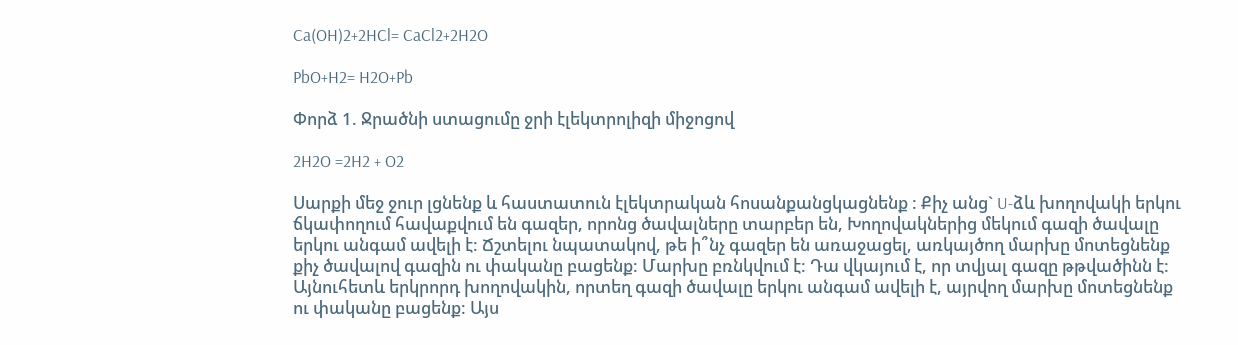Ca(OH)2+2HCl= CaCl2+2H2O

PbO+H2= H2O+Pb

Փորձ 1. Ջրածնի ստացումը ջրի էլեկտրոլիզի միջոցով

2H2O =2H2 + O2

Սարքի մեջ ջուր լցնենք և հաստատուն էլեկտրական հոսանքանցկացնենք : Քիչ անց` U-ձև խողովակի երկու ճկափողում հավաքվում են գազեր, որոնց ծավալները տարբեր են, Խողովակներից մեկում գազի ծավալը երկու անգամ ավելի է: Ճշտելու նպատակով, թե ի՞նչ գազեր են առաջացել, առկայծող մարխը մոտեցնենք քիչ ծավալով գազին ու փականը բացենք: Մարխը բռնկվում է: Դա վկայում է, որ տվյալ գազը թթվածինն է: Այնուհետև երկրորդ խողովակին, որտեղ գազի ծավալը երկու անգամ ավելի է, այրվող մարխը մոտեցնենք ու փականը բացենք: Այս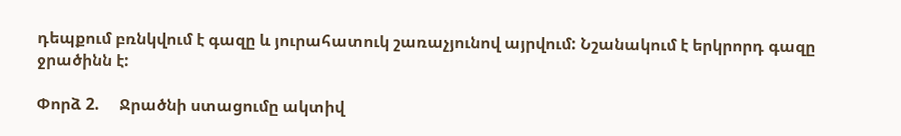դեպքում բռնկվում է գազը և յուրահատուկ շառաչյունով այրվում: Նշանակում է երկրորդ գազը ջրածինն է:

Փորձ 2.     Ջրածնի ստացումը ակտիվ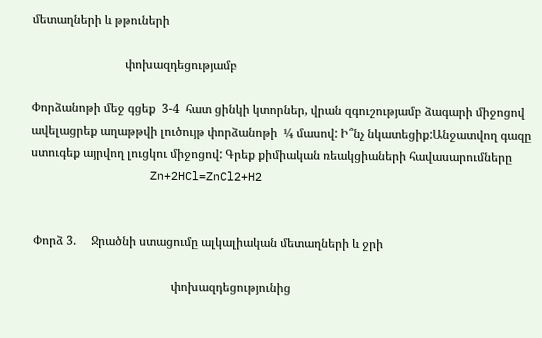մետաղների և թթուների

                               փոխազդեցությամբ

Փորձանոթի մեջ գցեք  3-4  հատ ցինկի կտորներ, վրան զգուշությամբ ձագարի միջոցով ավելացրեք աղաթթվի լուծույթ փորձանոթի  ¼ մասով: Ի՞նչ նկատեցիք:Անջատվող գազը ստուգեք այրվող լուցկու միջոցով: Գրեք քիմիական ռեակցիաների հավասարումները
                 Zn+2HCl=ZnCl2+H2


 Փորձ 3.     Ջրածնի ստացումը ալկալիական մետաղների և ջրի

                                               փոխազդեցությունից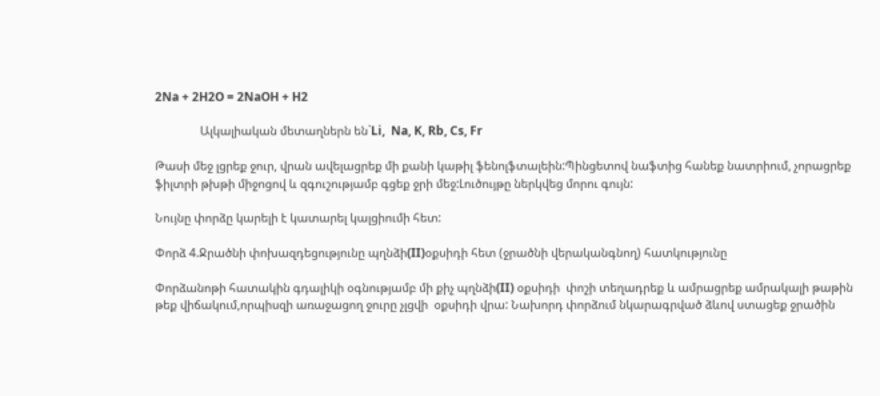2Na + 2H2O = 2NaOH + H2

               Ալկալիական մետաղներն են`Li,  Na, K, Rb, Cs, Fr

Թասի մեջ լցրեք ջուր, վրան ավելացրեք մի քանի կաթիլ ֆենոլֆտալեին:Պինցետով նաֆտից հանեք նատրիում, չորացրեք ֆիլտրի թխթի միջոցով և զգուշությամբ գցեք ջրի մեջ:Լուծույթը ներկվեց մորու գույն:

Նույնը փորձը կարելի է կատարել կալցիումի հետ:

Փորձ 4.Ջրածնի փոխազդեցությունը պղնձի(II)օքսիդի հետ (ջրածնի վերականգնող) հատկությունը

Փորձանոթի հատակին գդալիկի օգնությամբ մի քիչ պղնձի(II) օքսիդի  փոշի տեղադրեք և ամրացրեք ամրակալի թաթին թեք վիճակում,որպիսզի առաջացող ջուրը չլցվի  օքսիդի վրա: Նախորդ փորձում նկարագրված ձևով ստացեք ջրածին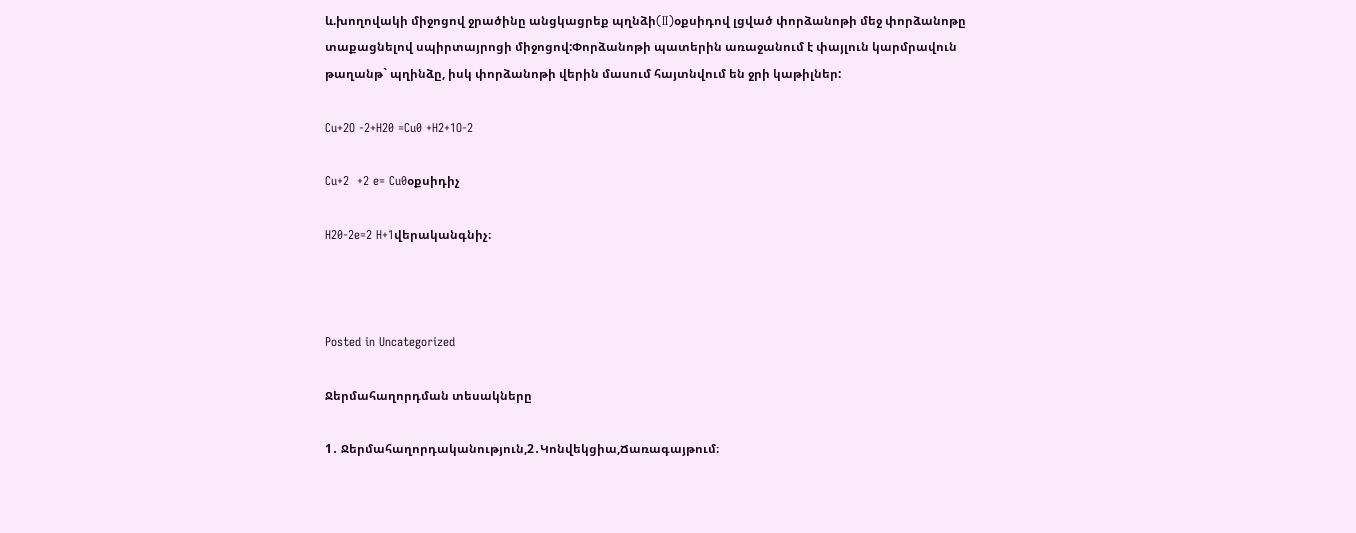և.խողովակի միջոցով ջրածինը անցկացրեք պղնձի(II)օքսիդով լցված փորձանոթի մեջ փորձանոթը տաքացնելով սպիրտայրոցի միջոցով:Փորձանոթի պատերին առաջանում է փայլուն կարմրավուն թաղանթ` պղինձը, իսկ փորձանոթի վերին մասում հայտնվում են ջրի կաթիլներ:

Cu+2O -2+H20 =Cu0 +H2+1O-2

Cu+2  +2 e= Cu0օքսիդիչ

H20-2e=2 H+1վերականգնիչ։



Posted in Uncategorized

Ջերմահաղորդման տեսակները

1․ Ջերմահաղորդականություն,2․Կոնվեկցիա,Ճառագայթում։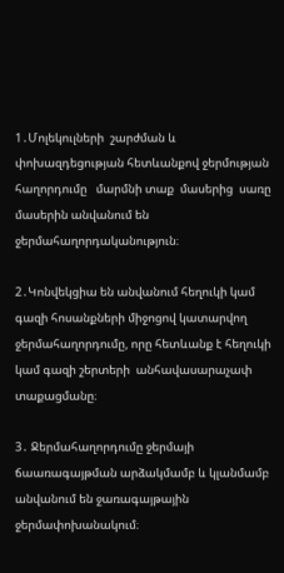1․Մոլեկուլների  շարժման և  փոխազդեցության հետևանքով ջերմության հաղորդումը   մարմնի տաք  մասերից  սառը մասերին անվանում են  ջերմահաղորդականություն։

2․Կոնվեկցիա են անվանում հեղուկի կամ գազի հոսանքների միջոցով կատարվող ջերմահաղորդումը, որը հետևանք է հեղուկի կամ գազի շերտերի  անհավասարաչափ տաքացմանը։

3․ Ջերմահաղորդումը ջերմայի ճաառագայթման արձակմամբ և կլանմամբ անվանում են ջառագայթային ջերմափոխանակում։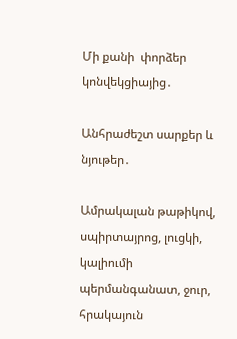Մի քանի  փորձեր կոնվեկցիայից․

Անհրաժեշտ սարքեր և նյութեր․

Ամրակալան թաթիկով, սպիրտայրոց, լուցկի, կալիումի պերմանգանատ, ջուր, հրակայուն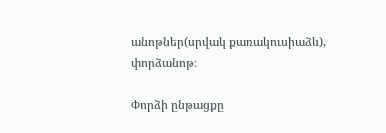անոթներ(սրվակ քառակուսիաձև), փորձանոթ։

Փորձի ընթացքը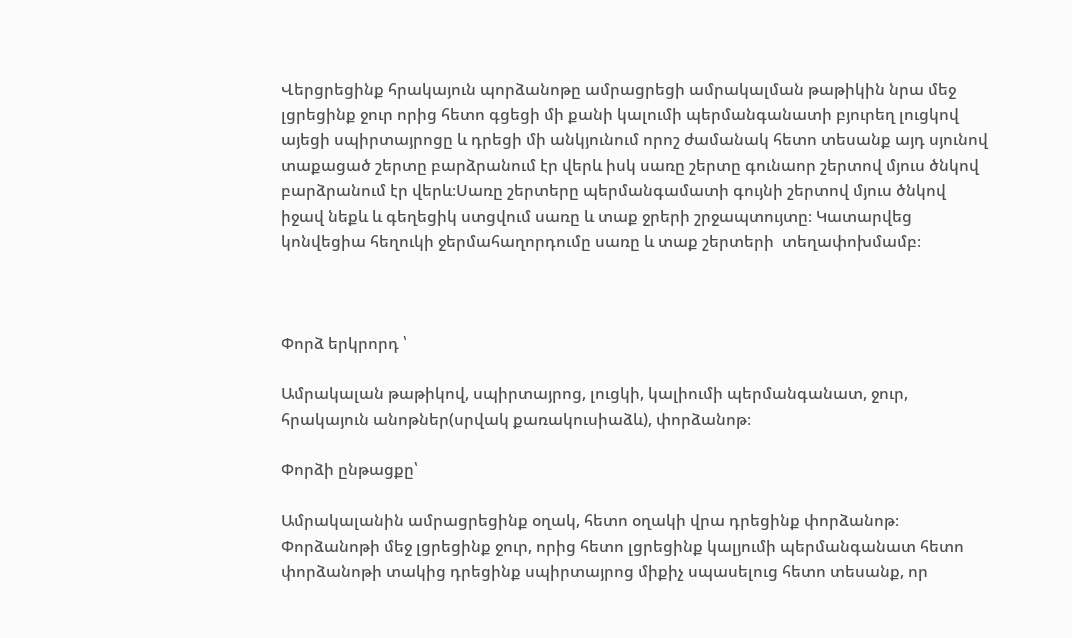Վերցրեցինք հրակայուն պորձանոթը ամրացրեցի ամրակալման թաթիկին նրա մեջ լցրեցինք ջուր որից հետո գցեցի մի քանի կալումի պերմանգանատի բյուրեղ լուցկով այեցի սպիրտայրոցը և դրեցի մի անկյունում որոշ ժամանակ հետո տեսանք այդ սյունով տաքացած շերտը բարձրանում էր վերև իսկ սառը շերտը գունաոր շերտով մյուս ծնկով բարձրանում էր վերև։Սառը շերտերը պերմանգամատի գույնի շերտով մյուս ծնկով իջավ նեքև և գեղեցիկ ստցվում սառը և տաք ջրերի շրջապտույտը։ Կատարվեց կոնվեցիա հեղուկի ջերմահաղորդումը սառը և տաք շերտերի  տեղափոխմամբ։



Փորձ երկրորդ ՝

Ամրակալան թաթիկով, սպիրտայրոց, լուցկի, կալիումի պերմանգանատ, ջուր, հրակայուն անոթներ(սրվակ քառակուսիաձև), փորձանոթ։

Փորձի ընթացքը՝

Ամրակալանին ամրացրեցինք օղակ, հետո օղակի վրա դրեցինք փորձանոթ։ Փորձանոթի մեջ լցրեցինք ջուր, որից հետո լցրեցինք կալյումի պերմանգանատ հետո փորձանոթի տակից դրեցինք սպիրտայրոց միքիչ սպասելուց հետո տեսանք, որ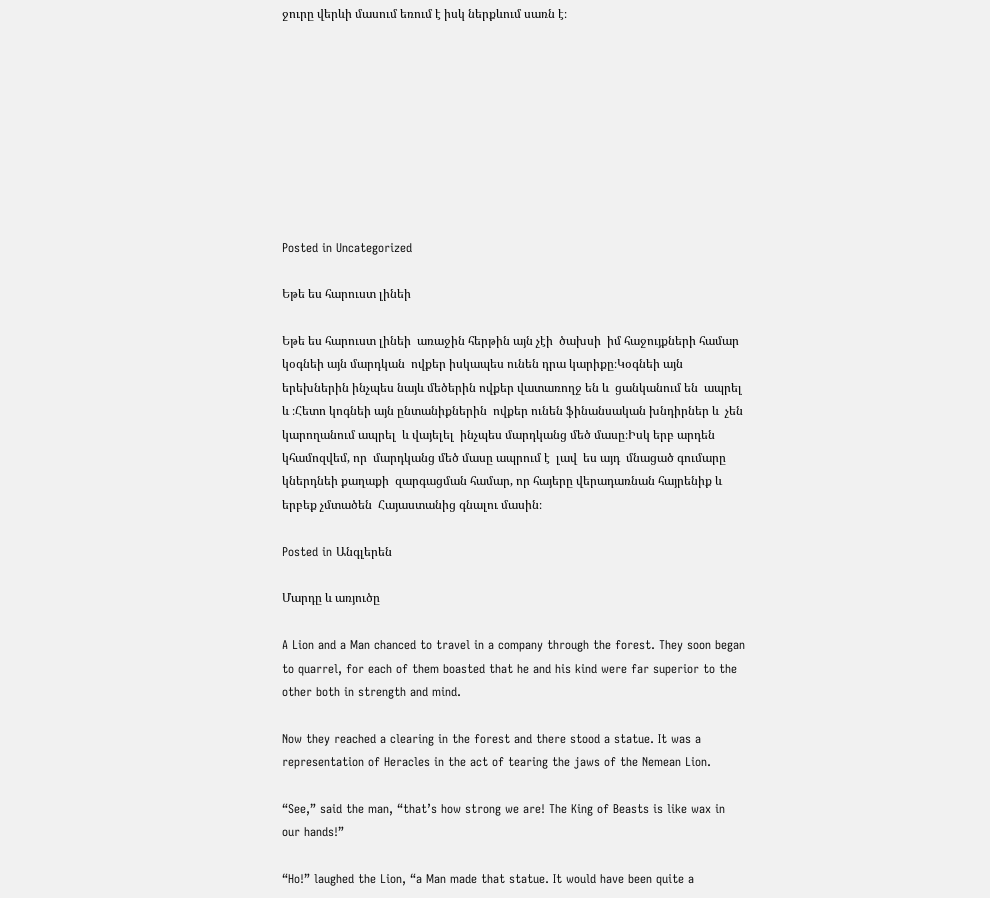ջուրը վերևի մասում եռում է իսկ ներքևում սառն է։









Posted in Uncategorized

Եթե ես հարուստ լինեի

Եթե ես հարուստ լինեի  առաջին հերթին այն չէի  ծախսի  իմ հաջույքների համար կօգնեի այն մարդկան  ովքեր իսկապես ունեն դրա կարիքը։Կօգնեի այն երեխներին ինչպես նայև մեծերին ովքեր վատառողջ են և  ցանկանում են  ապրել և ։Հետո կոգնեի այն ընտանիքներին  ովքեր ունեն ֆինանսական խնդիրներ և  չեն կարողանում ապրել  և վայելել  ինչպես մարդկանց մեծ մասը։Իսկ երբ արդեն կհամոզվեմ, որ  մարդկանց մեծ մասը ապրում է  լավ  ես այդ  մնացած գումարը կներդնեի քաղաքի  զարգացման համար, որ հայերը վերադառնան հայրենիք և երբեք չմտածեն  Հայաստանից գնալու մասին։

Posted in Անգլերեն

Մարդը և առյուծը

A Lion and a Man chanced to travel in a company through the forest. They soon began to quarrel, for each of them boasted that he and his kind were far superior to the other both in strength and mind.

Now they reached a clearing in the forest and there stood a statue. It was a representation of Heracles in the act of tearing the jaws of the Nemean Lion.

“See,” said the man, “that’s how strong we are! The King of Beasts is like wax in our hands!”

“Ho!” laughed the Lion, “a Man made that statue. It would have been quite a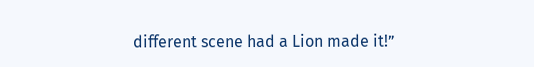different scene had a Lion made it!”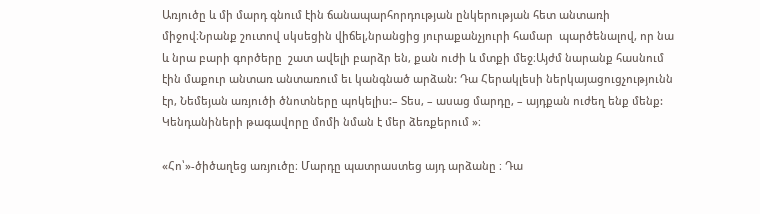Առյուծը և մի մարդ գնում էին ճանապարհորդության ընկերության հետ անտառի միջով։Նրանք շուտով սկսեցին վիճել,նրանցից յուրաքանչյուրի համար  պարծենալով, որ նա և նրա բարի գործերը  շատ ավելի բարձր են, քան ուժի և մտքի մեջ։Այժմ նարանք հասնում էին մաքուր անտառ անտառում եւ կանգնած արձան: Դա Հերակլեսի ներկայացուցչությունն էր, Նեմեյան առյուծի ծնոտները պոկելիս:– Տես, – ասաց մարդը, – այդքան ուժեղ ենք մենք: Կենդանիների թագավորը մոմի նման է մեր ձեռքերում »։

«Հո՝»-ծիծաղեց առյուծը։ Մարդը պատրաստեց այդ արձանը ։ Դա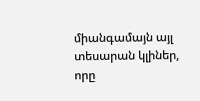միանգամայն այլ տեսարան կլիներ, որը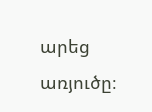արեց առյուծը։